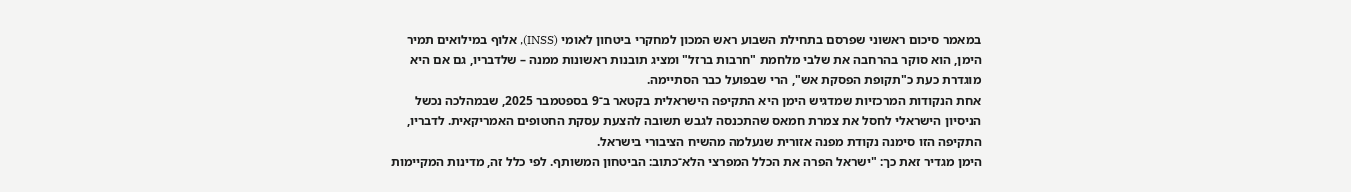במאמר סיכום ראשוני שפרסם בתחילת השבוע ראש המכון למחקרי ביטחון לאומי (INSS), אלוף במילואים תמיר הימן, הוא סוקר בהרחבה את שלבי מלחמת "חרבות ברזל" ומציג תובנות ראשונות ממנה – שלדבריו, גם אם היא מוגדרת כעת כ"תקופת הפסקת אש", הרי שבפועל כבר הסתיימה.
אחת הנקודות המרכזיות שמדגיש הימן היא התקיפה הישראלית בקטאר ב־9 בספטמבר 2025, שבמהלכה נכשל הניסיון הישראלי לחסל את צמרת חמאס שהתכנסה לגבש תשובה להצעת עסקת החטופים האמריקאית. לדבריו, התקיפה הזו סימנה נקודת מפנה אזורית שנעלמה מהשיח הציבורי בישראל.
הימן מגדיר זאת כך: "ישראל הפרה את הכלל המפרצי הלא־כתוב: הביטחון המשותף. לפי כלל זה, מדינות המקיימות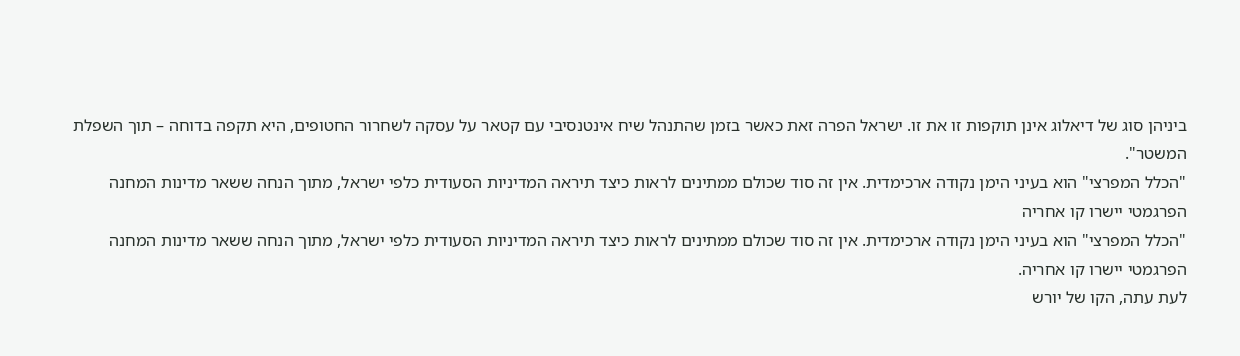ביניהן סוג של דיאלוג אינן תוקפות זו את זו. ישראל הפרה זאת כאשר בזמן שהתנהל שיח אינטנסיבי עם קטאר על עסקה לשחרור החטופים, היא תקפה בדוחה – תוך השפלת המשטר".
"הכלל המפרצי" הוא בעיני הימן נקודה ארכימדית. אין זה סוד שכולם ממתינים לראות כיצד תיראה המדיניות הסעודית כלפי ישראל, מתוך הנחה ששאר מדינות המחנה הפרגמטי יישרו קו אחריה
"הכלל המפרצי" הוא בעיני הימן נקודה ארכימדית. אין זה סוד שכולם ממתינים לראות כיצד תיראה המדיניות הסעודית כלפי ישראל, מתוך הנחה ששאר מדינות המחנה הפרגמטי יישרו קו אחריה.
לעת עתה, הקו של יורש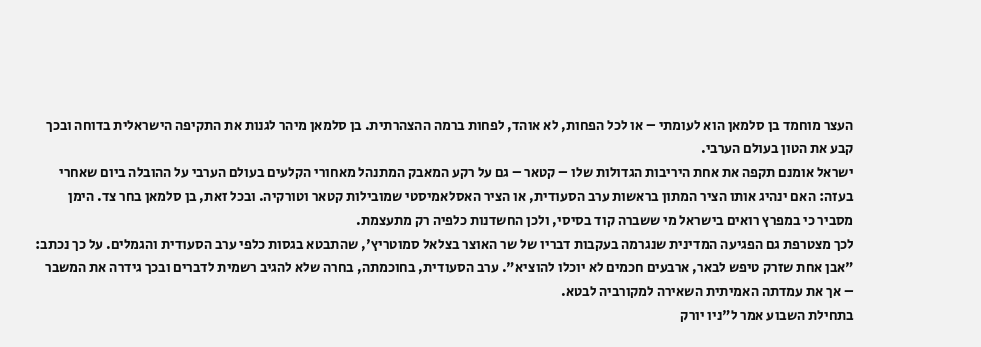העצר מוחמד בן סלמאן הוא לעומתי – או לכל הפחות, לא אוהד, לפחות ברמה ההצהרתית. בן סלמאן מיהר לגנות את התקיפה הישראלית בדוחה ובכך קבע את הטון בעולם הערבי.
ישראל אומנם תקפה את אחת היריבות הגדולות שלו – קטאר – גם על רקע המאבק המתנהל מאחורי הקלעים בעולם הערבי על ההובלה ביום שאחרי בעזה: האם ינהיג אותו הציר המתון בראשות ערב הסעודית, או הציר האסלאמיסטי שמובילות קטאר וטורקיה. ובכל זאת, בן סלמאן בחר צד. הימן מסביר כי במפרץ רואים בישראל מי ששברה קוד בסיסי, ולכן החשדנות כלפיה רק מתעצמת.
לכך מצטרפת גם הפגיעה המדינית שנגרמה בעקבות דבריו של שר האוצר בצלאל סמוטריץ', שהתבטא בגסות כלפי ערב הסעודית והגמלים. על כך נכתב: "אבן אחת שזרק טיפש לבאר, ארבעים חכמים לא יוכלו להוציא". ערב הסעודית, בחוכמתה, בחרה שלא להגיב רשמית לדברים ובכך גידרה את המשבר – אך את עמדתה האמיתית השאירה למקורביה לבטא.
בתחילת השבוע אמר ל"ניו יורק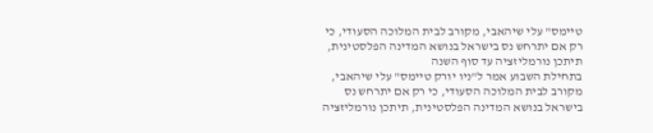טיימס" עלי שיהאבי, מקורב לבית המלוכה הסעודי, כי רק אם יתרחש נס בישראל בנושא המדינה הפלסטינית, תיתכן נורמליזציה עד סוף השנה
בתחילת השבוע אמר ל"ניו יורק טיימס" עלי שיהאבי, מקורב לבית המלוכה הסעודי, כי רק אם יתרחש נס בישראל בנושא המדינה הפלסטינית, תיתכן נורמליזציה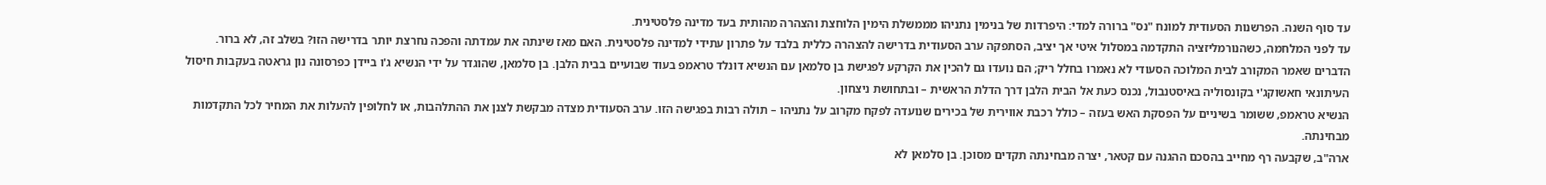עד סוף השנה. הפרשנות הסעודית למונח "נס" ברורה למדי: היפרדות של בנימין נתניהו מממשלת הימין הלוחצת והצהרה מהותית בעד מדינה פלסטינית.
עד לפני המלחמה, כשהנורמליזציה התקדמה במסלול איטי אך יציב, הסתפקה ערב הסעודית בדרישה להצהרה כללית בלבד על פתרון עתידי למדינה פלסטינית. האם מאז שינתה את עמדתה והפכה נחרצת יותר בדרישה הזו? בשלב זה, לא ברור.
הדברים שאמר המקורב לבית המלוכה הסעודי לא נאמרו בחלל ריק; הם נועדו גם להכין את הקרקע לפגישת בן סלמאן עם הנשיא דונלד טראמפ בעוד שבועיים בבית הלבן. בן סלמאן, שהוגדר על ידי הנשיא ג'ו ביידן כפרסונה נון גראטה בעקבות חיסול העיתונאי חאשוקג'י בקונסוליה באיסטנבול, נכנס כעת אל הבית הלבן דרך הדלת הראשית – ובתחושת ניצחון.
הנשיא טראמפ, ששומר בשיניים על הפסקת האש בעזה – כולל רכבת אווירית של בכירים שנועדה לפקח מקרוב על נתניהו – תולה רבות בפגישה הזו. ערב הסעודית מצדה מבקשת לצנן את ההתלהבות, או לחלופין להעלות את המחיר לכל התקדמות מבחינתה.
ארה"ב, שקבעה רף מחייב בהסכם ההגנה עם קטאר, יצרה מבחינתה תקדים מסוכן. בן סלמאן לא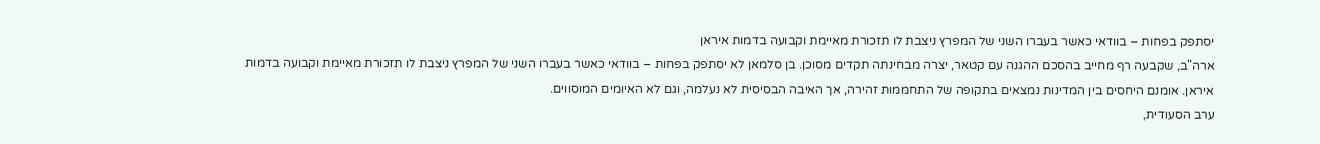יסתפק בפחות – בוודאי כאשר בעברו השני של המפרץ ניצבת לו תזכורת מאיימת וקבועה בדמות איראן
ארה"ב, שקבעה רף מחייב בהסכם ההגנה עם קטאר, יצרה מבחינתה תקדים מסוכן. בן סלמאן לא יסתפק בפחות – בוודאי כאשר בעברו השני של המפרץ ניצבת לו תזכורת מאיימת וקבועה בדמות איראן. אומנם היחסים בין המדינות נמצאים בתקופה של התחממות זהירה, אך האיבה הבסיסית לא נעלמה, וגם לא האיומים המוסווים.
ערב הסעודית,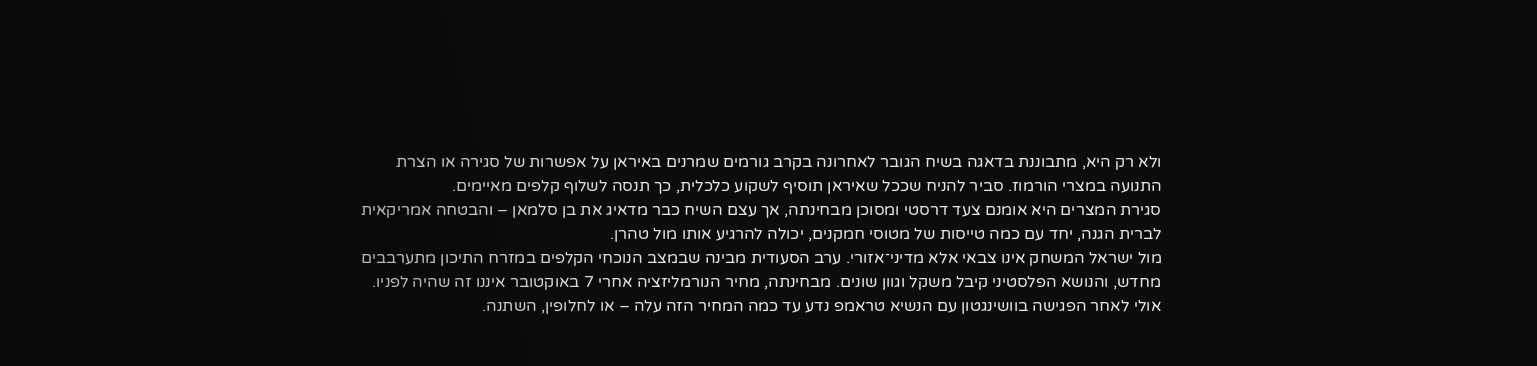ולא רק היא, מתבוננת בדאגה בשיח הגובר לאחרונה בקרב גורמים שמרנים באיראן על אפשרות של סגירה או הצרת התנועה במצרי הורמוז. סביר להניח שככל שאיראן תוסיף לשקוע כלכלית, כך תנסה לשלוף קלפים מאיימים.
סגירת המצרים היא אומנם צעד דרסטי ומסוכן מבחינתה, אך עצם השיח כבר מדאיג את בן סלמאן – והבטחה אמריקאית לברית הגנה, יחד עם כמה טייסות של מטוסי חמקנים, יכולה להרגיע אותו מול טהרן.
מול ישראל המשחק אינו צבאי אלא מדיני־אזורי. ערב הסעודית מבינה שבמצב הנוכחי הקלפים במזרח התיכון מתערבבים מחדש, והנושא הפלסטיני קיבל משקל וגוון שונים. מבחינתה, מחיר הנורמליזציה אחרי 7 באוקטובר איננו זה שהיה לפניו.
אולי לאחר הפגישה בוושינגטון עם הנשיא טראמפ נדע עד כמה המחיר הזה עלה – או לחלופין, השתנה.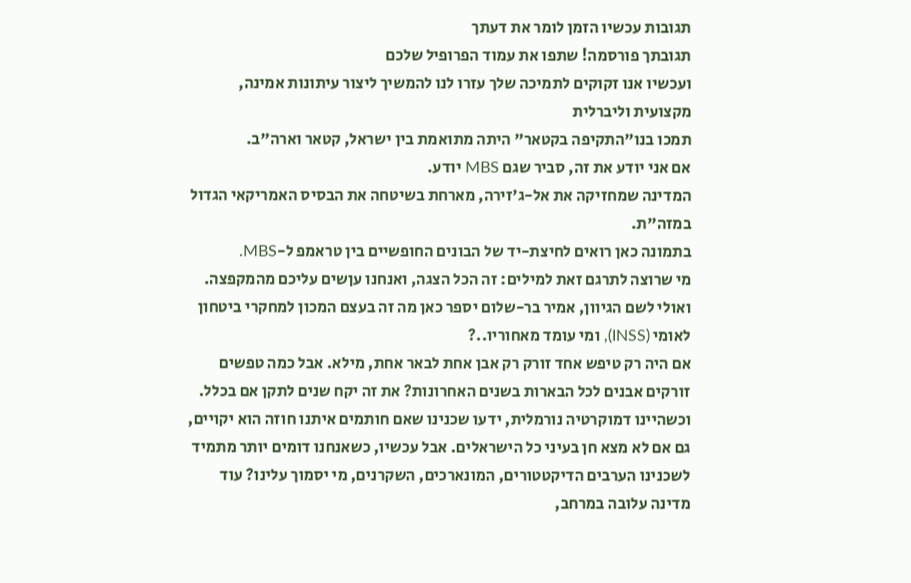תגובות עכשיו הזמן לומר את דעתך
תגובתך פורסמה! שתפו את עמוד הפרופיל שלכם
ועכשיו אנו זקוקים לתמיכה שלך עזרו לנו להמשיך ליצור עיתונות אמינה, מקצועית וליברלית
תמכו בנו"התקיפה בקטאר" היתה מתואמת בין ישראל, קטאר וארה"ב.
אם אני יודע את זה, סביר שגם MBS יודע.
המדינה שמחזיקה את אל-ג'זירה, מארחת בשיטחה את הבסיס האמריקאי הגדול במזה"ת.
בתמונה כאן רואים לחיצת-יד של הבונים החופשיים בין טראמפ ל-MBS.
מי שרוצה לתרגם זאת למילים: זה הכל הצגה, ואנחנו עןשים עליכם מהמקפצה.
ואולי לשם הגיוון, אמיר בר-שלום יספר כאן מה זה בעצם המכון למחקרי ביטחון לאומי (INSS), ומי עומד מאחוריו..?
אם היה רק טיפש אחד זורק רק אבן אחת לבאר אחת, מילא. אבל כמה טפשים זורקים אבנים לכל הבארות בשנים האחרונות? את זה יקח שנים לתקן אם בכלל.
וכשהיינו דמוקרטיה נורמלית, ידעו שכנינו שאם חותמים איתנו חוזה הוא יקויים, גם אם לא מצא חן בעיני כל הישראלים. אבל עכשיו, כשאנחנו דומים יותר מתמיד לשכנינו הערבים הדיקטטורים, המונארכים, השקרנים, מי יסמוך עלינו? עוד מדינה עלובה במרחב,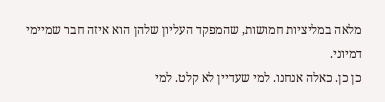מלאה במליציות חמושות, שהמפקד העליון שלהן הוא איזה חבר שמיימי דמיוני.
כן כן. כאלה אנחנו. למי שעדיין לא קלט. למי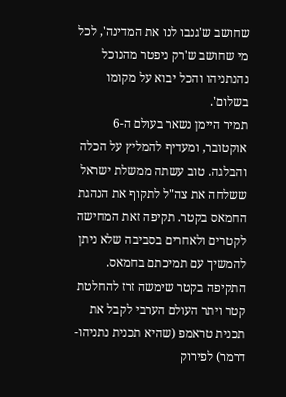שחושב ש'גנבו לנו את המדינה', לכל מי שחושב ש'רק ניפטר מהנוכל נהנתניהו והכל יבוא על מקומו בשלום'.
תמיר היימן נשאר בעולם ה-6 אוקטובר, ומעדיף להמליץ על הכלה והבלגה. טוב עשתה ממשלת ישראל ששלחה את צה"ל לתקוף את הנהגת החמאס בקטר. תקיפה זאת המחישה לקטרים ולאחרים בסביבה שלא ניתן להמשיך עם תמיכתם בחמאס. התקיפה בקטר שימשה זרז להחלטת קטר ויתר העולם הערבי לקבל את תכנית טראמפ (שהיא תכנית נתניהו-דרמר) לפירוק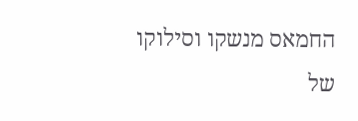החמאס מנשקו וסילוקו של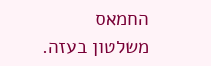החמאס משלטון בעזה.